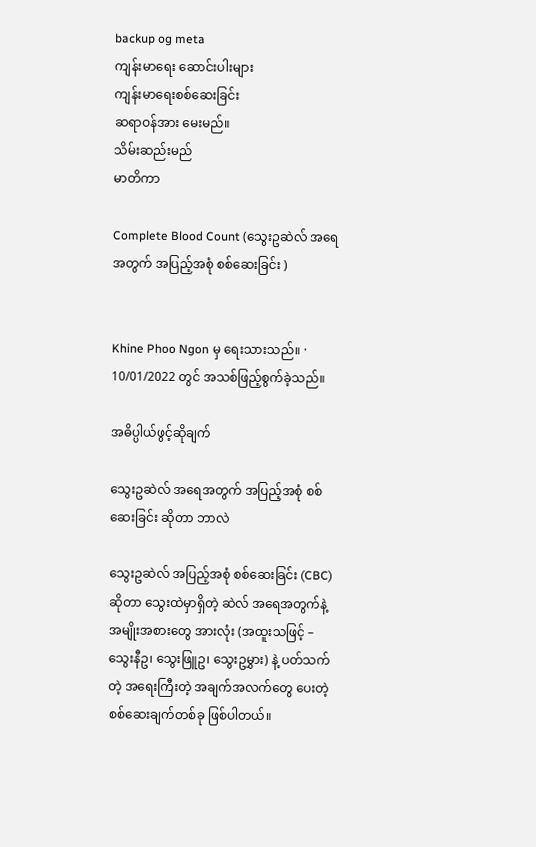backup og meta
ကျန်းမာရေး ဆောင်းပါးများ
ကျန်းမာရေးစစ်ဆေးခြင်း
ဆရာဝန်အား မေးမည်။
သိမ်းဆည်းမည်
မာတိကာ

Complete Blood Count (သွေးဥဆဲလ် အရေအတွက် အပြည့်အစုံ စစ်ဆေးခြင်း )


Khine Phoo Ngon မှ ရေးသားသည်။ · 10/01/2022 တွင် အသစ်ဖြည့်စွက်ခဲ့သည်။

အဓိပ္ပါယ်ဖွင့်ဆိုချက်

သွေးဥဆဲလ် အရေအတွက် အပြည့်အစုံ စစ်ဆေးခြင်း ဆိုတာ ဘာလဲ

သွေးဥဆဲလ် အပြည့်အစုံ စစ်ဆေးခြင်း (CBC) ဆိုတာ သွေးထဲမှာရှိတဲ့ ဆဲလ် အရေအတွက်နဲ့ အမျိုးအစားတွေ အားလုံး (အထူးသဖြင့် – သွေးနီဥ၊ သွေးဖြူဥ၊ သွေးဥမွှား) နဲ့ ပတ်သက်တဲ့ အရေးကြီးတဲ့ အချက်အလက်တွေ ပေးတဲ့ စစ်ဆေးချက်တစ်ခု ဖြစ်ပါတယ်။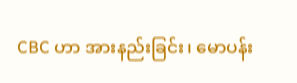CBC ဟာ အားနည်းခြင်း၊ မောပန်း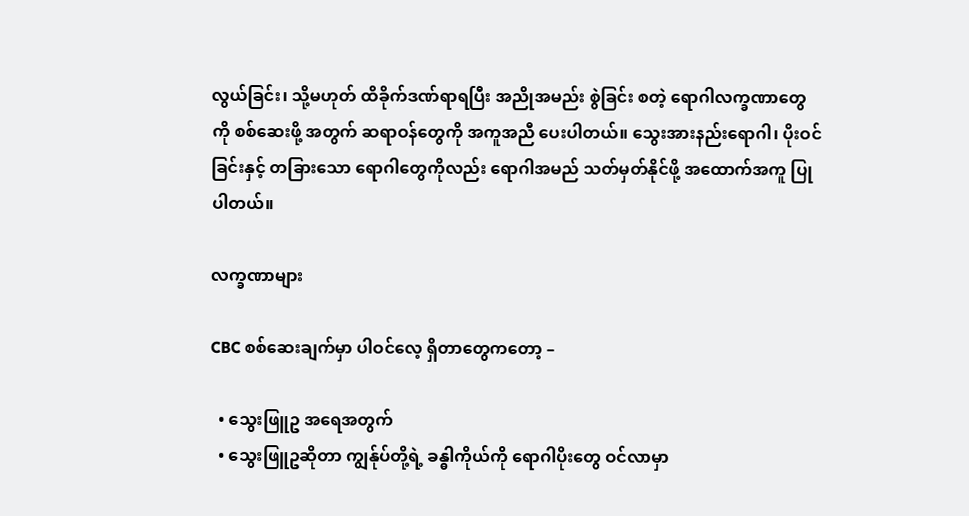လွယ်ခြင်း၊ သို့မဟုတ် ထိခိုက်ဒဏ်ရာရပြီး အညိုအမည်း စွဲခြင်း စတဲ့ ရောဂါလက္ခဏာတွေကို စစ်ဆေးဖို့ အတွက် ဆရာဝန်တွေကို အကူအညီ ပေးပါတယ်။ သွေးအားနည်းရောဂါ၊ ပိုးဝင်ခြင်းနှင့် တခြားသော ရောဂါတွေကိုလည်း ရောဂါအမည် သတ်မှတ်နိုင်ဖို့ အထောက်အကူ ပြုပါတယ်။

လက္ခဏာများ

CBC စစ်ဆေးချက်မှာ ပါဝင်လေ့ ရှိတာတွေကတော့ –

  • သွေးဖြူဥ အရေအတွက်
  • သွေးဖြူဥဆိုတာ ကျွန်ုပ်တို့ရဲ့ ခန္ဓါကိုယ်ကို ရောဂါပိုးတွေ ဝင်လာမှာ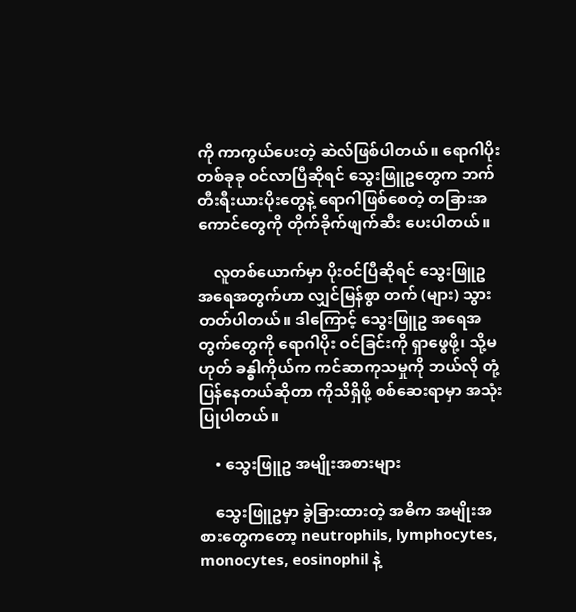ကို ကာကွယ်ပေးတဲ့ ဆဲလ်ဖြစ်ပါတယ်။ ရောဂါပိုး တစ်ခုခု ဝင်လာပြီဆိုရင် သွေးဖြူဥတွေက ဘက်တီးရီးယားပိုးတွေနဲ့ ရောဂါဖြစ်စေတဲ့ တခြားအကောင်တွေကို တိုက်ခိုက်ဖျက်ဆီး ပေးပါတယ်။

    လူတစ်ယောက်မှာ ပိုးဝင်ပြီဆိုရင် သွေးဖြူဥ အရေအတွက်ဟာ လျှင်မြန်စွာ တက် (များ) သွားတတ်ပါတယ်။ ဒါကြောင့် သွေးဖြူဥ အရေအတွက်တွေကို ရောဂါပိုး ဝင်ခြင်းကို ရှာဖွေဖို့၊ သို့မဟုတ် ခန္ဓါကိုယ်က ကင်ဆာကုသမှုကို ဘယ်လို တုံ့ပြန်နေတယ်ဆိုတာ ကိုသိရှိဖို့ စစ်ဆေးရာမှာ အသုံးပြုပါတယ်။

    • သွေးဖြူဥ အမျိုးအစားများ

    သွေးဖြူဥမှာ ခွဲခြားထားတဲ့ အဓိက အမျိုးအစားတွေကတော့ neutrophils, lymphocytes, monocytes, eosinophil နဲ့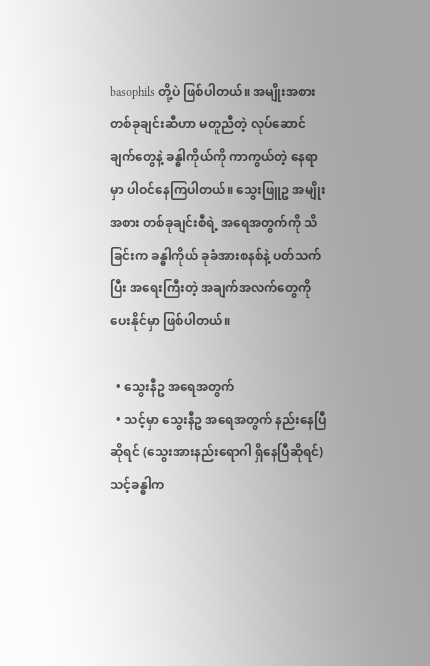basophils တို့ပဲ ဖြစ်ပါတယ်။ အမျိုးအစား တစ်ခုချင်းဆီဟာ မတူညီတဲ့ လုပ်ဆောင်ချက်တွေနဲ့ ခန္ဓါကိုယ်ကို ကာကွယ်တဲ့ နေရာမှာ ပါဝင်နေကြပါတယ်။ သွေးဖြူဥ အမျိုးအစား တစ်ခုချင်းစီရဲ့ အရေအတွက်ကို သိခြင်းက ခန္ဓါကိုယ် ခုခံအားစနစ်နဲ့ ပတ်သက်ပြီး အရေးကြီးတဲ့ အချက်အလက်တွေကို ပေးနိုင်မှာ ဖြစ်ပါတယ်။

  • သွေးနီဥ အရေအတွက်
  • သင့်မှာ သွေးနီဥ အရေအတွက် နည်းနေပြီဆိုရင် (သွေးအားနည်းရောဂါ ရှိနေပြီဆိုရင်) သင့်ခန္ဓါက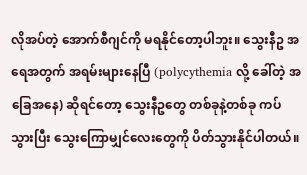လိုအပ်တဲ့ အောက်စီဂျင်ကို မရနိုင်တော့ပါဘူး။ သွေးနီဥ အရေအတွက် အရမ်းများနေပြီ (polycythemia လို့ ခေါ်တဲ့ အခြေအနေ) ဆိုရင်တော့ သွေးနီဥတွေ တစ်ခုနဲ့တစ်ခု ကပ်သွားပြီး သွေးကြောမျှင်လေးတွေကို ပိတ်သွားနိုင်ပါတယ်။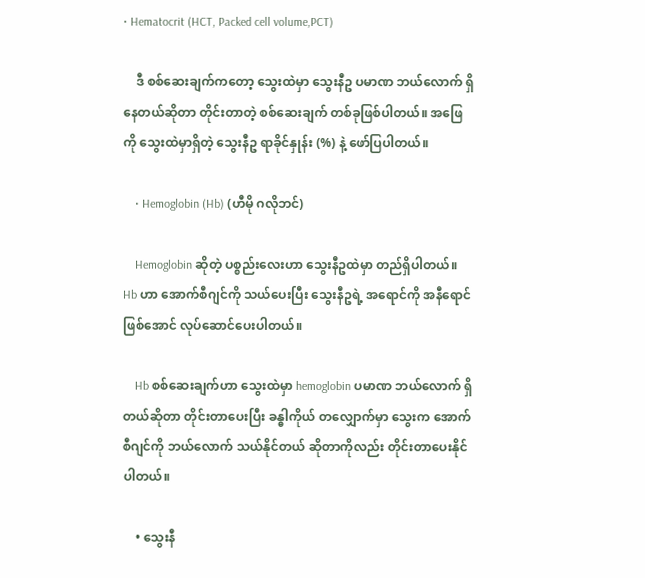• Hematocrit (HCT, Packed cell volume,PCT)

    ဒီ စစ်ဆေးချက်ကတော့ သွေးထဲမှာ သွေးနီဥ ပမာဏ ဘယ်လောက် ရှိနေတယ်ဆိုတာ တိုင်းတာတဲ့ စစ်ဆေးချက် တစ်ခုဖြစ်ပါတယ်။ အဖြေကို သွေးထဲမှာရှိတဲ့ သွေးနီဥ ရာခိုင်နှုန်း (%) နဲ့ ဖော်ပြပါတယ်။

    • Hemoglobin (Hb) (ဟီမို ဂလိုဘင်)

    Hemoglobin ဆိုတဲ့ ပစ္စည်းလေးဟာ သွေးနီဥထဲမှာ တည်ရှိပါတယ်။ Hb ဟာ အောက်စီဂျင်ကို သယ်ပေးပြီး သွေးနီဥရဲ့ အရောင်ကို အနီရောင် ဖြစ်အောင် လုပ်ဆောင်ပေးပါတယ်။

    Hb စစ်ဆေးချက်ဟာ သွေးထဲမှာ hemoglobin ပမာဏ ဘယ်လောက် ရှိတယ်ဆိုတာ တိုင်းတာပေးပြီး ခန္ဓါကိုယ် တလျှောက်မှာ သွေးက အောက်စီဂျင်ကို ဘယ်လောက် သယ်နိုင်တယ် ဆိုတာကိုလည်း တိုင်းတာပေးနိုင်ပါတယ်။

    • သွေးနီ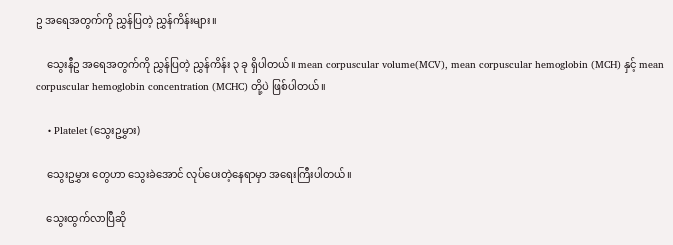ဥ အရေအတွက်ကို ညွှန်ပြတဲ့ ညွှန်ကိန်းများ။

    သွေးနီဥ အရေအတွက်ကို ညွှန်ပြတဲ့ ညွှန်ကိန်း ၃ ခု ရှိပါတယ်။ mean corpuscular volume(MCV), mean corpuscular hemoglobin (MCH) နှင့် mean corpuscular hemoglobin concentration (MCHC) တို့ပဲ ဖြစ်ပါတယ်။

    • Platelet (သွေးဥမွှား)

    သွေးဥမွှား တွေဟာ သွေးခဲအောင် လုပ်ပေးတဲ့နေရာမှာ အရေးကြီးပါတယ်။

    သွေးထွက်လာပြီဆို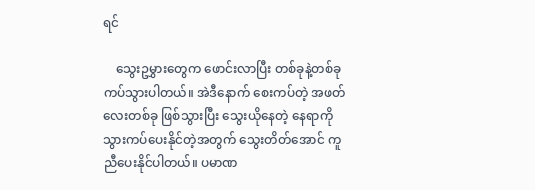ရင်

    သွေးဥမွှားတွေက ဖောင်းလာပြီး တစ်ခုနဲ့တစ်ခု ကပ်သွားပါတယ်။ အဲဒီနောက် စေးကပ်တဲ့ အဖတ်လေးတစ်ခု ဖြစ်သွားပြီး သွေးယိုနေတဲ့ နေရာကို သွားကပ်ပေးနိုင်တဲ့အတွက် သွေးတိတ်အောင် ကူညီပေးနိုင်ပါတယ်။ ပမာဏ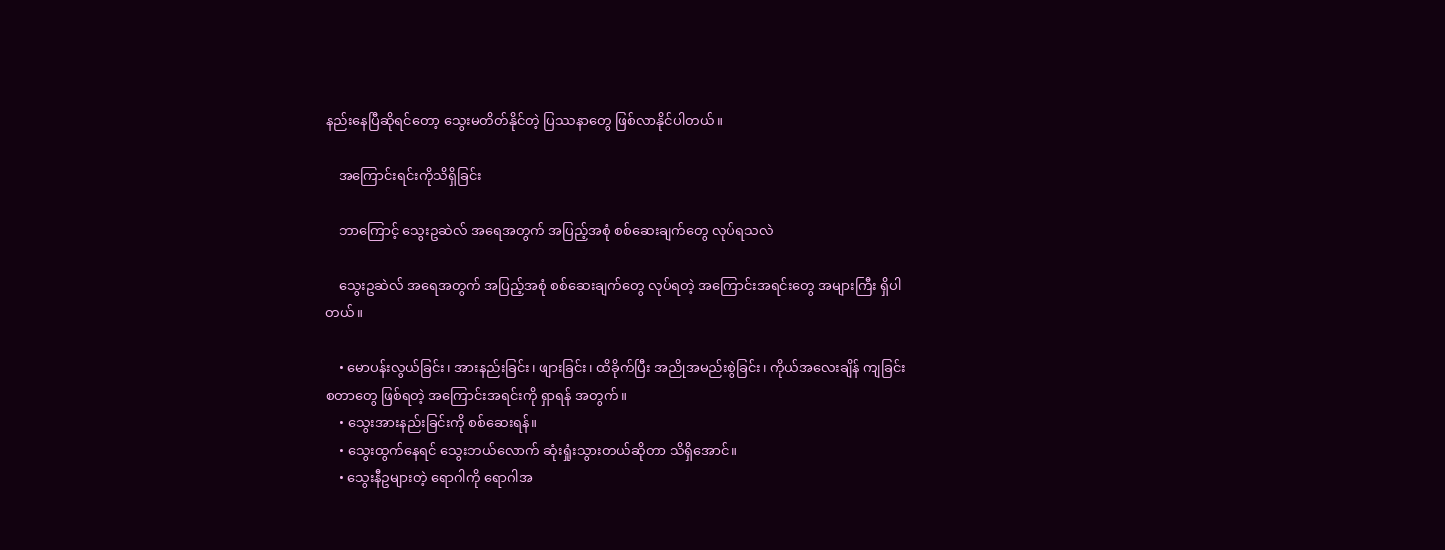နည်းနေပြီဆိုရင်တော့ သွေးမတိတ်နိုင်တဲ့ ပြဿနာတွေ ဖြစ်လာနိုင်ပါတယ်။

    အကြောင်းရင်းကိုသိရှိခြင်း

    ဘာကြောင့် သွေးဥဆဲလ် အရေအတွက် အပြည့်အစုံ စစ်ဆေးချက်တွေ လုပ်ရသလဲ

    သွေးဥဆဲလ် အရေအတွက် အပြည့်အစုံ စစ်ဆေးချက်တွေ လုပ်ရတဲ့ အကြောင်းအရင်းတွေ အများကြီး ရှိပါတယ်။

    • မောပန်းလွယ်ခြင်း၊ အားနည်းခြင်း၊ ဖျားခြင်း၊ ထိခိုက်ပြီး အညိုအမည်းစွဲခြင်း၊ ကိုယ်အလေးချိန် ကျခြင်း စတာတွေ ဖြစ်ရတဲ့ အကြောင်းအရင်းကို ရှာရန် အတွက်။
    • သွေးအားနည်းခြင်းကို စစ်ဆေးရန်။
    • သွေးထွက်နေရင် သွေးဘယ်လောက် ဆုံးရှုံးသွားတယ်ဆိုတာ သိရှိအောင်။
    • သွေးနီဥများတဲ့ ရောဂါကို ရောဂါအ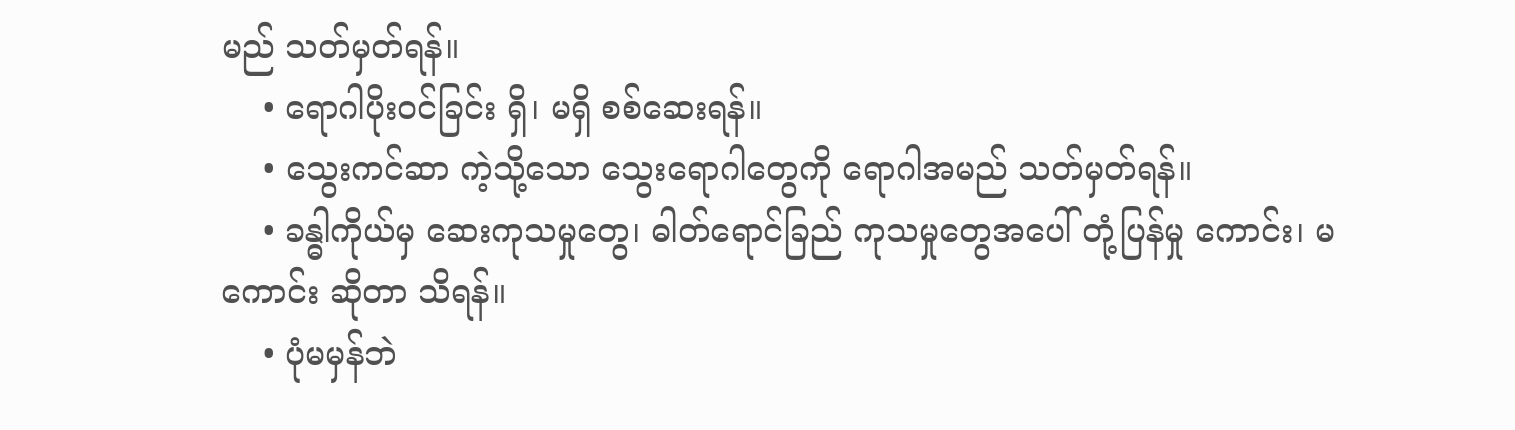မည် သတ်မှတ်ရန်။
    • ရောဂါပိုးဝင်ခြင်း ရှိ၊ မရှိ စစ်ဆေးရန်။
    • သွေးကင်ဆာ ကဲ့သို့သော သွေးရောဂါတွေကို ရောဂါအမည် သတ်မှတ်ရန်။
    • ခန္ဓါကိုယ်မှ ဆေးကုသမှုတွေ၊ ဓါတ်ရောင်ခြည် ကုသမှုတွေအပေါ် တုံ့ပြန်မှု ကောင်း၊ မကောင်း ဆိုတာ သိရန်။
    • ပုံမမှန်ဘဲ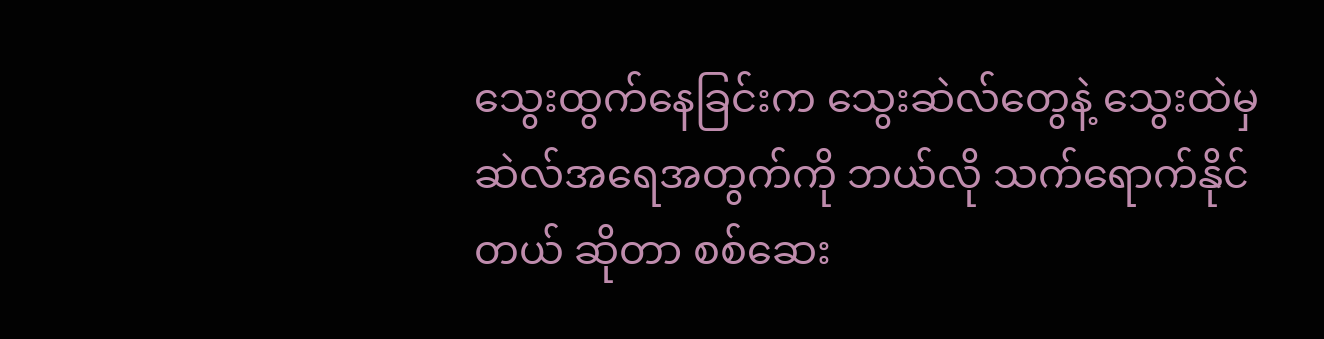သွေးထွက်နေခြင်းက သွေးဆဲလ်တွေနဲ့ သွေးထဲမှ ဆဲလ်အရေအတွက်ကို ဘယ်လို သက်ရောက်နိုင်တယ် ဆိုတာ စစ်ဆေး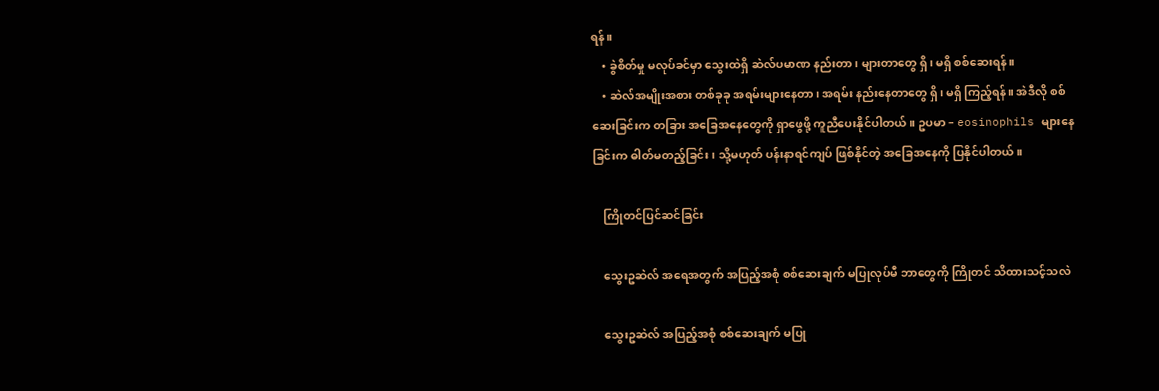ရန်။
    • ခွဲစိတ်မှု မလုပ်ခင်မှာ သွေးထဲရှိ ဆဲလ်ပမာဏ နည်းတာ၊ များတာတွေ ရှိ၊ မရှိ စစ်ဆေးရန်။
    • ဆဲလ်အမျိုးအစား တစ်ခုခု အရမ်းများနေတာ၊ အရမ်း နည်းနေတာတွေ ရှိ၊ မရှိ ကြည့်ရန်။ အဲဒီလို စစ်ဆေးခြင်းက တခြား အခြေအနေတွေကို ရှာဖွေဖို့ ကူညီပေးနိုင်ပါတယ်။ ဥပမာ – eosinophils များနေခြင်းက ဓါတ်မတည့်ခြင်း၊ သို့မဟုတ် ပန်းနာရင်ကျပ် ဖြစ်နိုင်တဲ့ အခြေအနေကို ပြနိုင်ပါတယ်။

    ကြိုတင်ပြင်ဆင်ခြင်း

    သွေးဥဆဲလ် အရေအတွက် အပြည့်အစုံ စစ်ဆေးချက် မပြုလုပ်မီ ဘာတွေကို ကြိုတင် သိထားသင့်သလဲ

    သွေးဥဆဲလ် အပြည့်အစုံ စစ်ဆေးချက် မပြု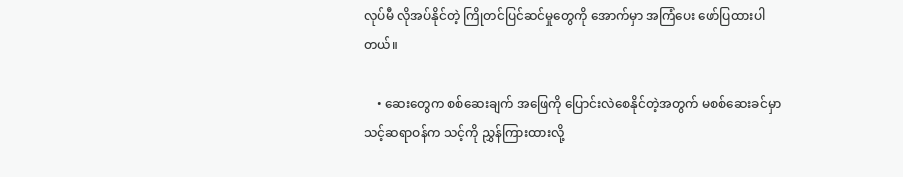လုပ်မီ လိုအပ်နိုင်တဲ့ ကြိုတင်ပြင်ဆင်မှုတွေကို အောက်မှာ အကြံပေး ဖော်ပြထားပါတယ်။

    • ဆေးတွေက စစ်ဆေးချက် အဖြေကို ပြောင်းလဲစေနိုင်တဲ့အတွက် မစစ်ဆေးခင်မှာ သင့်ဆရာဝန်က သင့်ကို ညွှန်ကြားထားလို့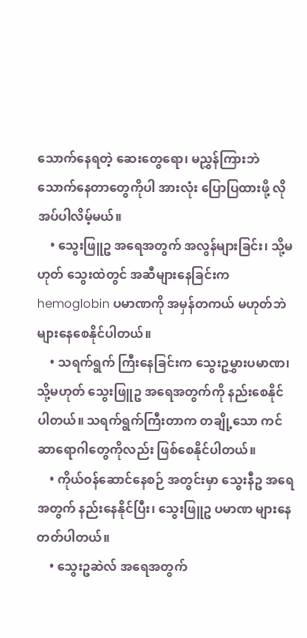သောက်နေရတဲ့ ဆေးတွေရော၊ မညွှန်ကြားဘဲ သောက်နေတာတွေကိုပါ အားလုံး ပြောပြထားဖို့ လိုအပ်ပါလိမ့်မယ်။
    • သွေးဖြူဥ အရေအတွက် အလွန်များခြင်း၊ သို့မဟုတ် သွေးထဲတွင် အဆီများနေခြင်းက hemoglobin ပမာဏကို အမှန်တကယ် မဟုတ်ဘဲ များနေစေနိုင်ပါတယ်။
    • သရက်ရွက် ကြီးနေခြင်းက သွေးဥမွှားပမာဏ၊ သို့မဟုတ် သွေးဖြူဥ အရေအတွက်ကို နည်းစေနိုင်ပါတယ်။ သရက်ရွက်ကြီးတာက တချို့သော ကင်ဆာရောဂါတွေကိုလည်း ဖြစ်စေနိုင်ပါတယ်။
    • ကိုယ်ဝန်ဆောင်နေစဉ် အတွင်းမှာ သွေးနီဥ အရေအတွက် နည်းနေနိုင်ပြီး၊ သွေးဖြူဥ ပမာဏ များနေတတ်ပါတယ်။
    • သွေးဥဆဲလ် အရေအတွက်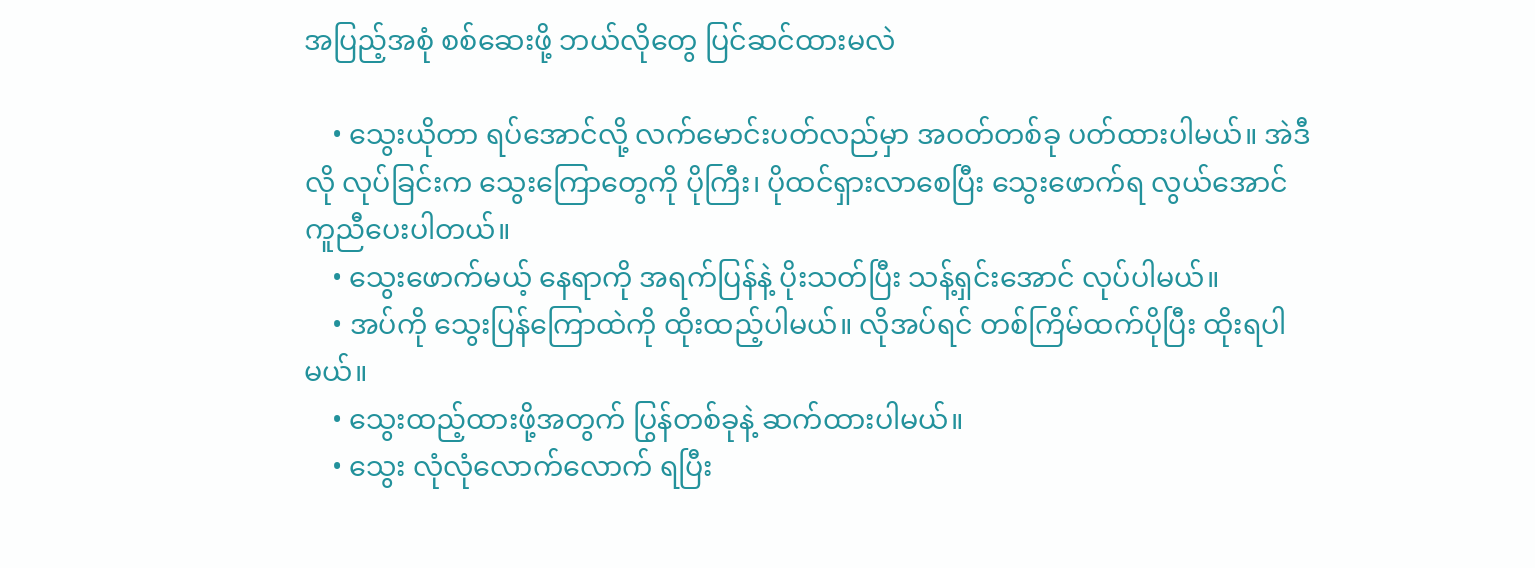အပြည့်အစုံ စစ်ဆေးဖို့ ဘယ်လိုတွေ ပြင်ဆင်ထားမလဲ

    • သွေးယိုတာ ရပ်အောင်လို့ လက်မောင်းပတ်လည်မှာ အဝတ်တစ်ခု ပတ်ထားပါမယ်။ အဲဒီလို လုပ်ခြင်းက သွေးကြောတွေကို ပိုကြီး၊ ပိုထင်ရှားလာစေပြီး သွေးဖောက်ရ လွယ်အောင် ကူညီပေးပါတယ်။
    • သွေးဖောက်မယ့် နေရာကို အရက်ပြန်နဲ့ ပိုးသတ်ပြီး သန့်ရှင်းအောင် လုပ်ပါမယ်။
    • အပ်ကို သွေးပြန်ကြောထဲကို ထိုးထည့်ပါမယ်။ လိုအပ်ရင် တစ်ကြိမ်ထက်ပိုပြီး ထိုးရပါမယ်။
    • သွေးထည့်ထားဖို့အတွက် ပြွန်တစ်ခုနဲ့ ဆက်ထားပါမယ်။
    • သွေး လုံလုံလောက်လောက် ရပြီး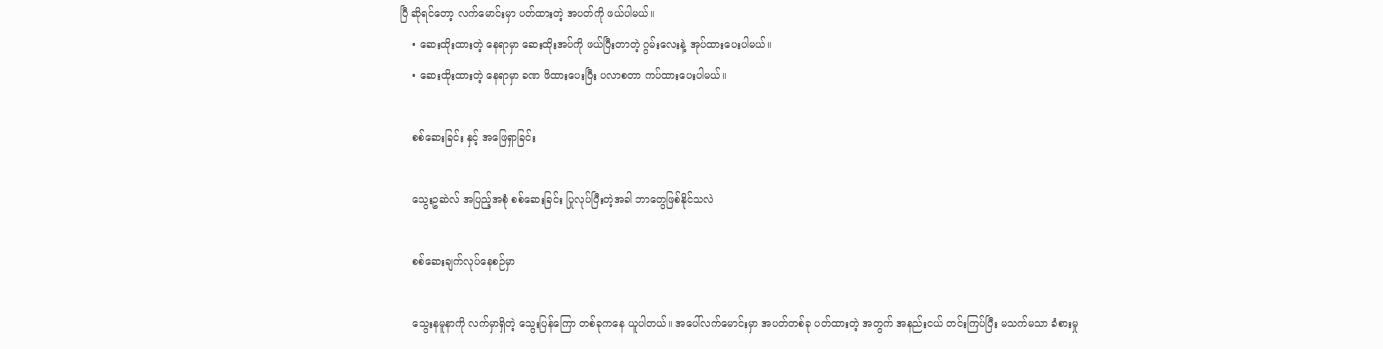ပြီ ဆိုရင်တော့ လက်မောင်းမှာ ပတ်ထားတဲ့ အပတ်ကို ဖယ်ပါမယ်။
    • ဆေးထိုးထားတဲ့ နေရာမှာ ဆေးထိုးအပ်ကို ဖယ်ပြီးတာတဲ့ ဂွမ်းလေးနဲ့ အုပ်ထားပေးပါမယ်။
    • ဆေးထိုးထားတဲ့ နေရာမှာ ခဏ ဖိထားပေးပြီး ပလာစတာ ကပ်ထားပေးပါမယ်။

    စစ်ဆေးခြင်း နှင့် အဖြေရှာခြင်း

    သွေးဥဆဲလ် အပြည့်အစုံ စစ်ဆေးခြင်း ပြုလုပ်ပြီးတဲ့အခါ ဘာတွေဖြစ်နိုင်သလဲ

    စစ်ဆေးချက်လုပ်နေစဉ်မှာ

    သွေးနမူနာကို လက်မှာရှိတဲ့ သွေးပြန်ကြော တစ်ခုကနေ ယူပါတယ်။ အပေါ်လက်မောင်းမှာ အပတ်တစ်ခု ပတ်ထားတဲ့ အတွက် အနည်းငယ် တင်းကြပ်ပြီး မသက်မသာ ခံစားမှု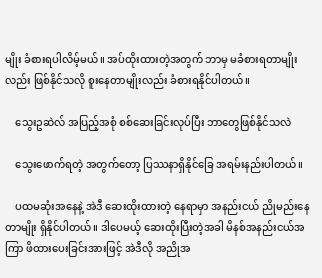မျိုး ခံစားရပါလိမ့်မယ်။ အပ်ထိုးထားတဲ့အတွက် ဘာမှ မခံစားရတာမျိုးလည်း ဖြစ်နိုင်သလို စူးနေတာမျိုးလည်း ခံစားရနိုင်ပါတယ်။

    သွေးဥဆဲလ် အပြည့်အစုံ စစ်ဆေးခြင်းလုပ်ပြီး ဘာတွေဖြစ်နိုင်သလဲ

    သွေးဖောက်ရတဲ့ အတွက်တော့ ပြဿနာရှိနိုင်ခြေ အရမ်းနည်းပါတယ်။

    ပထမဆုံးအနေနဲ့ အဲဒီ ဆေးထိုးထားတဲ့ နေရာမှာ အနည်းငယ် ညိုမည်းနေတာမျိုး ရှိနိုင်ပါတယ်။ ဒါပေမယ့် ဆေးထိုးပြီးတဲ့အခါ မိနစ်အနည်းငယ်အကြာ ဖိထားပေးခြင်းအားဖြင့် အဲဒီလို အညိုအ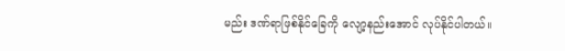မည်း ဒဏ်ရာဖြစ်နိုင်ခြေကို လျော့နည်းအောင် လုပ်နိုင်ပါတယ်။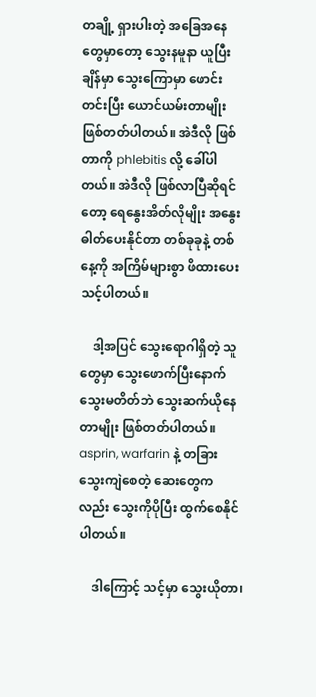တချို့ ရှားပါးတဲ့ အခြေအနေတွေမှာတော့ သွေးနမူနာ ယူပြီးချိန်မှာ သွေးကြောမှာ ဖောင်းတင်းပြီး ယောင်ယမ်းတာမျိုး ဖြစ်တတ်ပါတယ်။ အဲဒီလို ဖြစ်တာကို phlebitis လို့ ခေါ်ပါတယ်။ အဲဒီလို ဖြစ်လာပြီဆိုရင်တော့ ရေနွေးအိတ်လိုမျိုး အနွေးဓါတ်ပေးနိုင်တာ တစ်ခုခုနဲ့ တစ်နေ့ကို အကြိမ်များစွာ ဖိထားပေးသင့်ပါတယ်။

    ဒါ့အပြင် သွေးရောဂါရှိတဲ့ သူတွေမှာ သွေးဖောက်ပြီးနောက် သွေးမတိတ်ဘဲ သွေးဆက်ယိုနေတာမျိုး ဖြစ်တတ်ပါတယ်။ asprin, warfarin နဲ့ တခြား သွေးကျဲစေတဲ့ ဆေးတွေကလည်း သွေးကိုပိုပြီး ထွက်စေနိုင်ပါတယ်။

    ဒါကြောင့် သင့်မှာ သွေးယိုတာ၊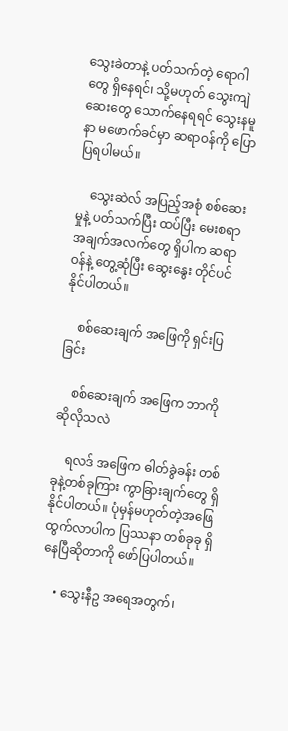သွေးခဲတာနဲ့ ပတ်သက်တဲ့ ရောဂါတွေ ရှိနေရင်၊ သို့မဟုတ် သွေးကျဲဆေးတွေ သောက်နေရရင် သွေးနမူနာ မဖောက်ခင်မှာ ဆရာဝန်ကို ပြောပြရပါမယ်။

    သွေးဆဲလ် အပြည့်အစုံ စစ်ဆေးမှုနဲ့ ပတ်သက်ပြီး ထပ်ပြီး မေးစရာ အချက်အလက်တွေ ရှိပါက ဆရာဝန်နဲ့ တွေ့ဆုံပြီး ဆွေးနွေး တိုင်ပင်နိုင်ပါတယ်။

    စစ်ဆေးချက် အဖြေကို ရှင်းပြခြင်း

    စစ်ဆေးချက် အဖြေက ဘာကို ဆိုလိုသလဲ

    ရလဒ် အဖြေက ဓါတ်ခွဲခန်း တစ်ခုနဲ့တစ်ခုကြား ကွာခြားချက်တွေ ရှိနိုင်ပါတယ်။ ပုံမှန်မဟုတ်တဲ့အဖြေ ထွက်လာပါက ပြဿနာ တစ်ခုခု ရှိနေပြီဆိုတာကို ဖော်ပြပါတယ်။

    • သွေးနီဥ အရေအတွက်၊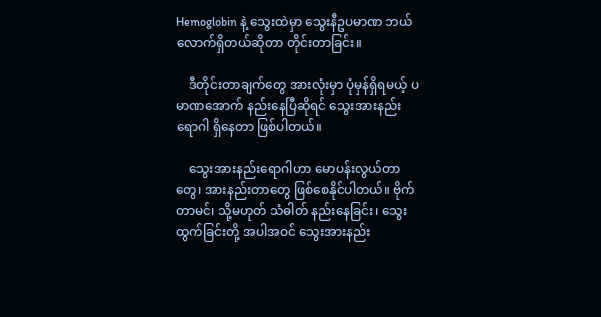Hemoglobin နဲ့ သွေးထဲမှာ သွေးနီဥပမာဏ ဘယ်လောက်ရှိတယ်ဆိုတာ တိုင်းတာခြင်း။

    ဒီတိုင်းတာချက်တွေ အားလုံးမှာ ပုံမှန်ရှိရမယ့် ပမာဏအောက် နည်းနေပြီဆိုရင် သွေးအားနည်းရောဂါ ရှိနေတာ ဖြစ်ပါတယ်။

    သွေးအားနည်းရောဂါဟာ မောပန်းလွယ်တာတွေ၊ အားနည်းတာတွေ ဖြစ်စေနိုင်ပါတယ်။ ဗိုက်တာမင်၊ သို့မဟုတ် သံဓါတ် နည်းနေခြင်း၊ သွေးထွက်ခြင်းတို့ အပါအဝင် သွေးအားနည်း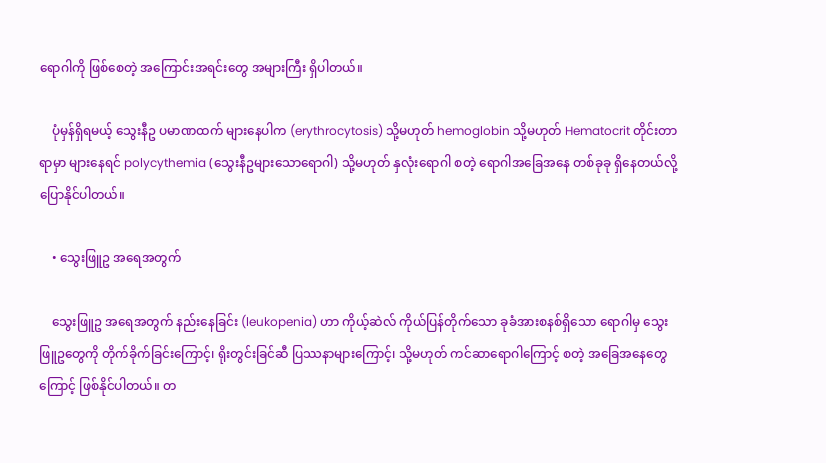ရောဂါကို ဖြစ်စေတဲ့ အကြောင်းအရင်းတွေ အများကြီး ရှိပါတယ်။

    ပုံမှန်ရှိရမယ့် သွေးနီဥ ပမာဏထက် များနေပါက (erythrocytosis) သို့မဟုတ် hemoglobin သို့မဟုတ် Hematocrit တိုင်းတာရာမှာ များနေရင် polycythemia (သွေးနီဥများသောရောဂါ) သို့မဟုတ် နှလုံးရောဂါ စတဲ့ ရောဂါအခြေအနေ တစ်ခုခု ရှိနေတယ်လို့ ပြောနိုင်ပါတယ်။

    • သွေးဖြူဥ အရေအတွက်

    သွေးဖြူဥ အရေအတွက် နည်းနေခြင်း (leukopenia) ဟာ ကိုယ့်ဆဲလ် ကိုယ်ပြန်တိုက်သော ခုခံအားစနစ်ရှိသော ရောဂါမှ သွေးဖြူဥတွေကို တိုက်ခိုက်ခြင်းကြောင့်၊ ရိုးတွင်းခြင်ဆီ ပြဿနာများကြောင့်၊ သို့မဟုတ် ကင်ဆာရောဂါကြောင့် စတဲ့ အခြေအနေတွေကြောင့် ဖြစ်နိုင်ပါတယ်။ တ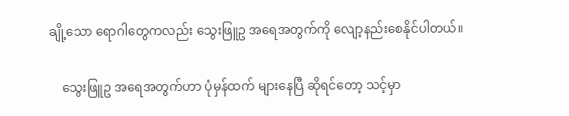ချို့သော ရောဂါတွေကလည်း သွေးဖြူဥ အရေအတွက်ကို လျော့နည်းစေနိုင်ပါတယ်။

    သွေးဖြူဥ အရေအတွက်ဟာ ပုံမှန်ထက် များနေပြီ ဆိုရင်တော့ သင့်မှာ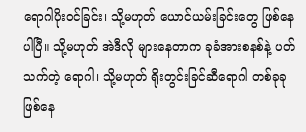ရောဂါပိုးဝင်ခြင်း၊ သို့မဟုတ် ယောင်ယမ်းခြင်းတွေ ဖြစ်နေပါပြီ။ သို့မဟုတ် အဲဒီလို များနေတာက ခုခံအားစနစ်နဲ့ ပတ်သက်တဲ့ ရောဂါ၊ သို့မဟုတ် ရိုးတွင်းခြင်ဆီရောဂါ တစ်ခုခု ဖြစ်နေ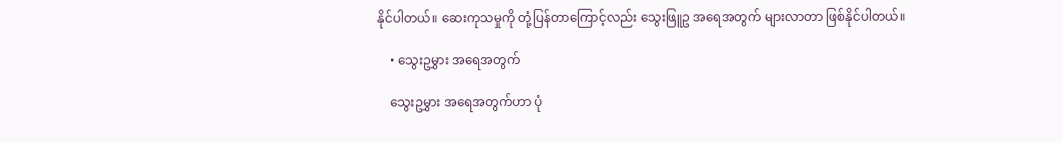နိုင်ပါတယ်။ ဆေးကုသမှုကို တုံ့ပြန်တာကြောင့်လည်း သွေးဖြူဥ အရေအတွက် များလာတာ ဖြစ်နိုင်ပါတယ်။

    • သွေးဥမွှား အရေအတွက်

    သွေးဥမွှား အရေအတွက်ဟာ ပုံ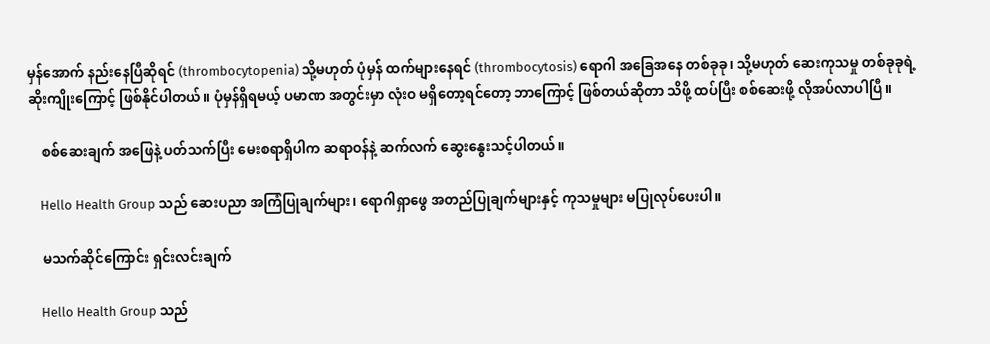မှန်အောက် နည်းနေပြီဆိုရင် (thrombocytopenia) သို့မဟုတ် ပုံမှန် ထက်များနေရင် (thrombocytosis) ရောဂါ အခြေအနေ တစ်ခုခု၊ သို့မဟုတ် ဆေးကုသမှု တစ်ခုခုရဲ့ ဆိုးကျိုးကြောင့် ဖြစ်နိုင်ပါတယ်။ ပုံမှန်ရှိရမယ့် ပမာဏ အတွင်းမှာ လုံးဝ မရှိတော့ရင်တော့ ဘာကြောင့် ဖြစ်တယ်ဆိုတာ သိဖို့ ထပ်ပြီး စစ်ဆေးဖို့ လိုအပ်လာပါပြီ။

    စစ်ဆေးချက် အဖြေနဲ့ ပတ်သက်ပြီး မေးစရာရှိပါက ဆရာဝန်နဲ့ ဆက်လက် ဆွေးနွေးသင့်ပါတယ်။

    Hello Health Group သည် ဆေးပညာ အကြံပြုချက်များ၊ ရောဂါရှာဖွေ အတည်ပြုချက်များနှင့် ကုသမှုများ မပြုလုပ်ပေးပါ။

    မသက်ဆိုင်ကြောင်း ရှင်းလင်းချက်

    Hello Health Group သည်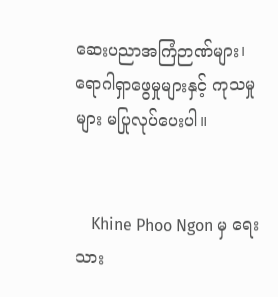ဆေးပညာအကြံဉာဏ်များ၊ ရောဂါရှာဖွေမှုများနှင့် ကုသမှုများ မပြုလုပ်ပေးပါ။


    Khine Phoo Ngon မှ ရေးသား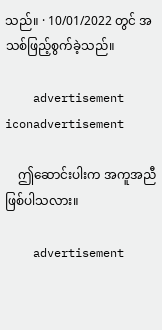သည်။ · 10/01/2022 တွင် အသစ်ဖြည့်စွက်ခဲ့သည်။

    advertisement iconadvertisement

    ဤဆောင်းပါးက အကူအညီဖြစ်ပါသလား။

    advertisement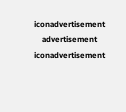iconadvertisement
    advertisement iconadvertisement